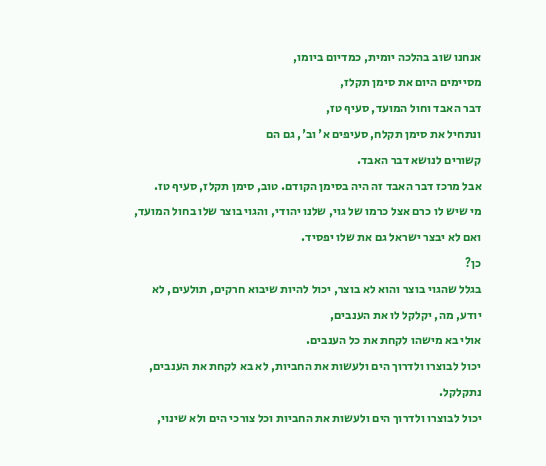אנחנו שוב בהלכה יומית, כמדיום ביומו,
מסיימים היום את סימן תקלז,
דבר האבד וחול המועד, סעיף טז,
ונתחיל את סימן תקלח, סעיפים א' וב', גם הם
קשורים לנושא דבר האבד.
אבל מרכז דבר האבד זה היה בסימן הקודם. טוב, סימן תקלז, סעיף טז.
מי שיש לו כרם אצל כרמו של גוי, שלנו יהודי, והגוי בוצר שלו בחול המועד,
ואם לא יבצר ישראל גם את שלו יפסיד.
כן?
בגלל שהגוי בוצר והוא לא בוצר, יכול להיות שיבוא חרקים, תולעים, לא יודע, מה, יקלקל לו את הענבים,
אולי בא מישהו לקחת את כל הענבים.
יכול לבוצרו ולדרוך הים ולעשות את החביות, לא בא לקחת את הענבים,
נתקלקל.
יכול לבוצרו ולדרוך הים ולעשות את החביות וכל צורכי הים ולא שינוי,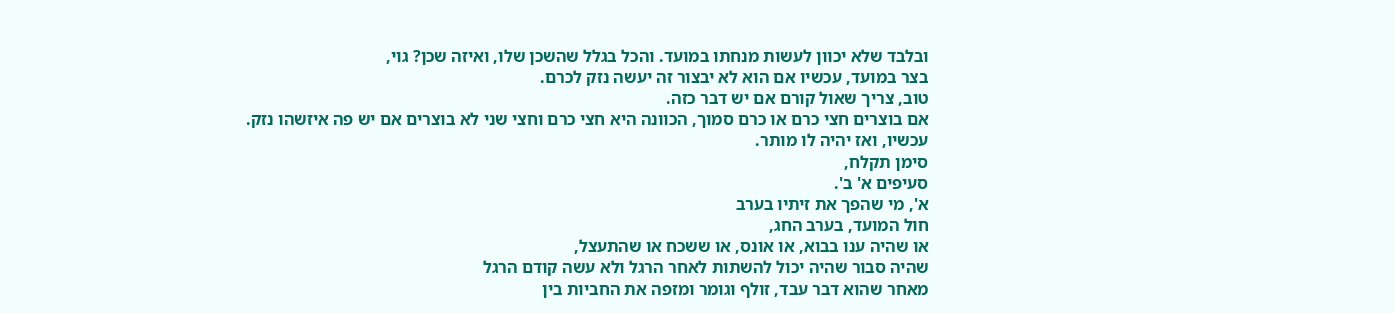ובלבד שלא יכוון לעשות מנחתו במועד. והכל בגלל שהשכן שלו, ואיזה שכן? גוי,
בצר במועד, עכשיו אם הוא לא יבצור זה יעשה נזק לכרם.
טוב, צריך שאול קורם אם יש דבר כזה.
אם בוצרים חצי כרם או כרם סמוך, הכוונה היא חצי כרם וחצי שני לא בוצרים אם יש פה איזשהו נזק.
עכשיו, ואז יהיה לו מותר.
סימן תקלח,
סעיפים א' ב'.
א', מי שהפך את זיתיו בערב
חול המועד, בערב החג,
או שהיה ענו בבוא, או אונס, או ששכח או שהתעצל,
שהיה סבור שהיה יכול להשתות לאחר הרגל ולא עשה קודם הרגל
מאחר שהוא דבר עבד, זולף וגומר ומזפה את החביות בין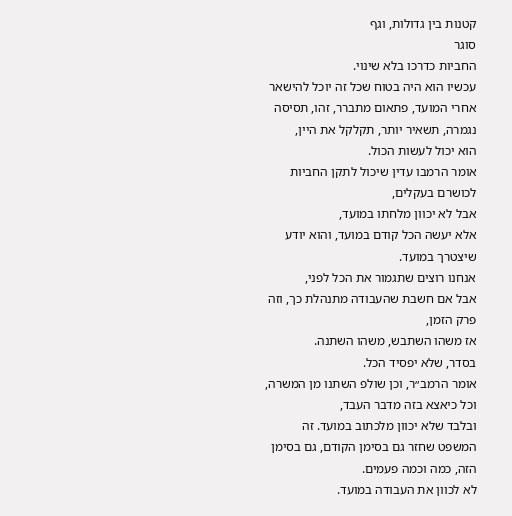קטנות בין גדולות, וגף
סוגר
החביות כדרכו בלא שינוי.
עכשיו הוא היה בטוח שכל זה יוכל להישאר אחרי המועד, פתאום מתברר, זהו, תסיסה נגמרה, תשאיר יותר, תקלקל את היין,
הוא יכול לעשות הכול.
אומר הרמבו עדין שיכול לתקן החביות לכושרם בעקלים,
אבל לא יכוון מלחתו במועד,
אלא יעשה הכל קודם במועד, והוא יודע שיצטרך במועד.
אנחנו רוצים שתגמור את הכל לפני,
אבל אם חשבת שהעבודה מתנהלת כך, וזה פרק הזמן,
אז משהו השתבש, משהו השתנה.
בסדר, שלא יפסיד הכל.
אומר הרמב״ר, וכן שולפ השתנו מן המשרה,
וכל כיאצא בזה מדבר העבד,
ובלבד שלא יכוון מלכתוב במועד. זה המשפט שחזר גם בסימן הקודם, גם בסימן הזה, כמה וכמה פעמים.
לא לכוון את העבודה במועד.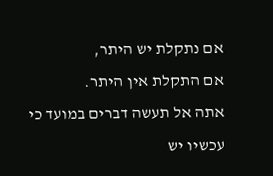אם נתקלת יש היתר,
אם התקלת אין היתר.
אתה אל תעשה דברים במועד כי עכשיו יש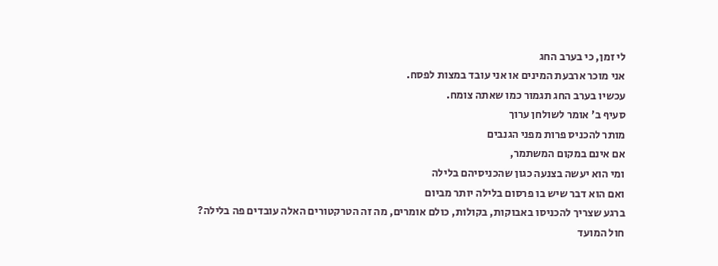לי זמן, כי בערב החג
אני מוכר ארבעת המינים או אני עובד במצות לפסח.
עכשיו בערב החג תגמור כמו שאתה צומח.
סעיף ב' אומר לשולחן ערוך
מותר להכניס פרות מפני הגנבים
אם אינם במקום המשתמר,
ומי הוא יעשה בצנעה כגון שהכניסיהם בלילה
ואם הוא דבר שיש בו פרסום בלילה יותר מביום
ברגע שצריך להכניסו באבוקות, בקולות, כולם אומרים, מה זה הטרקטורים האלה עובדים פה בלילה?
חול המועד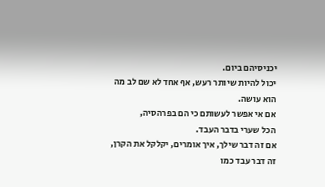יכניסיהם ביום.
יכול להיות שיותר רעש, אף אחד לא שם לב מה הוא עושה.
אם אי אפשר לעשותם כי הם בפרהסיה,
הכל שערי בדבר העבד.
אם זה דבר שילך, איך אומרים, יקלקל את הקרן,
זה דבר עבד כמו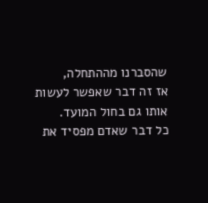שהסברנו מההתחלה,
אז זה דבר שאפשר לעשות אותו גם בחול המועד.
כל דבר שאדם מפסיד את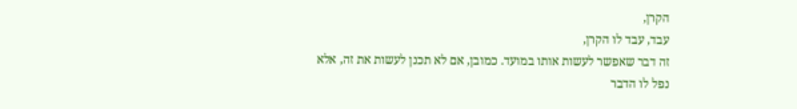הקרן,
עבד, עבד לו הקרן,
זה דבר שאפשר לעשות אותו במועד. כמובן, אם לא תכנן לעשות את זה, אלא
נפל לו הדבר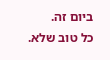ביום זה.
כל טוב שלא.